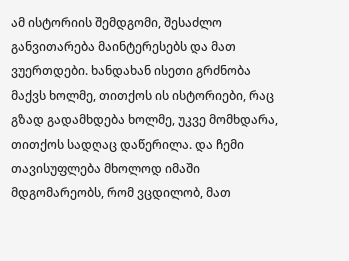ამ ისტორიის შემდგომი, შესაძლო განვითარება მაინტერესებს და მათ ვუერთდები. ხანდახან ისეთი გრძნობა მაქვს ხოლმე, თითქოს ის ისტორიები, რაც გზად გადამხდება ხოლმე, უკვე მომხდარა, თითქოს სადღაც დაწერილა. და ჩემი თავისუფლება მხოლოდ იმაში მდგომარეობს, რომ ვცდილობ, მათ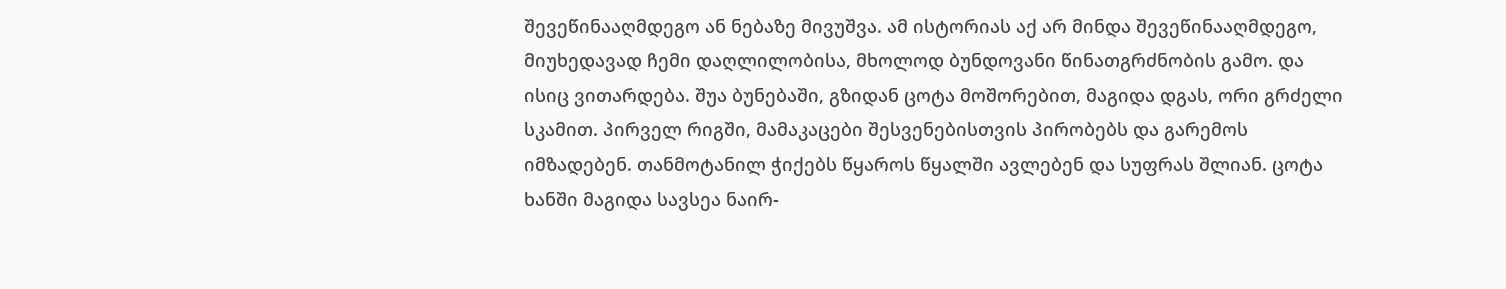შევეწინააღმდეგო ან ნებაზე მივუშვა. ამ ისტორიას აქ არ მინდა შევეწინააღმდეგო, მიუხედავად ჩემი დაღლილობისა, მხოლოდ ბუნდოვანი წინათგრძნობის გამო. და ისიც ვითარდება. შუა ბუნებაში, გზიდან ცოტა მოშორებით, მაგიდა დგას, ორი გრძელი სკამით. პირველ რიგში, მამაკაცები შესვენებისთვის პირობებს და გარემოს იმზადებენ. თანმოტანილ ჭიქებს წყაროს წყალში ავლებენ და სუფრას შლიან. ცოტა ხანში მაგიდა სავსეა ნაირ-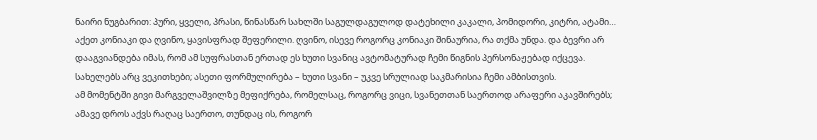ნაირი ნუგბარით: პური, ყველი, პრასი, წინასწარ სახლში საგულდაგულოდ დატეხილი კაკალი, პომიდორი, კიტრი, ატამი… აქეთ კონიაკი და ღვინო, ყავისფრად შეფერილი. ღვინო, ისევე როგორც კონიაკი შინაურია, რა თქმა უნდა. და ბევრი არ დააგვიანდება იმას, რომ ამ სუფრასთან ერთად ეს ხუთი სვანიც ავტომატურად ჩემი წიგნის პერსონაჟებად იქცევა. სახელებს არც ვეკითხები; ასეთი ფორმულირება – ხუთი სვანი – უკვე სრულიად საკმარისია ჩემი ამბისთვის.
ამ მომენტში გივი მარგველაშვილზე მეფიქრება, რომელსაც, როგორც ვიცი, სვანეთთან საერთოდ არაფერი აკავშირებს; ამავე დროს აქვს რაღაც საერთო, თუნდაც ის, როგორ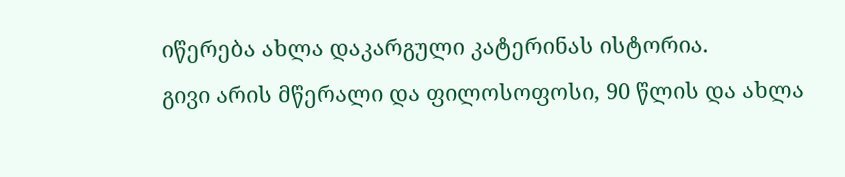იწერება ახლა დაკარგული კატერინას ისტორია.
გივი არის მწერალი და ფილოსოფოსი, 90 წლის და ახლა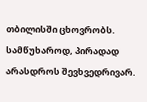თბილისში ცხოვრობს. სამწუხაროდ, პირადად არასდროს შევხვედრივარ.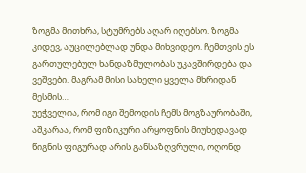ზოგმა მითხრა, სტუმრებს აღარ იღებსო. ზოგმა კიდევ, აუცილებლად უნდა მიხვიდეო. ჩემთვის ეს გართულებულ ხანდაზმულობას უკავშირდება და ვეშვები. მაგრამ მისი სახელი ყველა მხრიდან მესმის…
უეჭველია, რომ იგი შემოდის ჩემს მოგზაურობაში, აშკარაა, რომ ფიზიკური არყოფნის მიუხედავად წიგნის ფიგურად არის განსაზღვრული, ოღონდ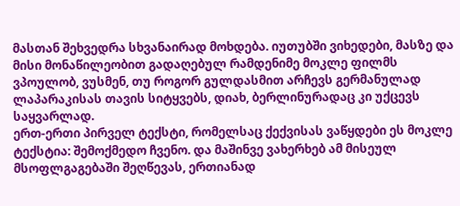მასთან შეხვედრა სხვანაირად მოხდება. იუთუბში ვიხედები, მასზე და მისი მონაწილეობით გადაღებულ რამდენიმე მოკლე ფილმს ვპოულობ, ვუსმენ, თუ როგორ გულდასმით არჩევს გერმანულად ლაპარაკისას თავის სიტყვებს, დიახ, ბერლინურადაც კი უქცევს საყვარლად.
ერთ-ერთი პირველ ტექსტი, რომელსაც ქექვისას ვაწყდები ეს მოკლე ტექსტია: შემოქმედო ჩვენო. და მაშინვე ვახერხებ ამ მისეულ მსოფლგაგებაში შეღწევას, ერთიანად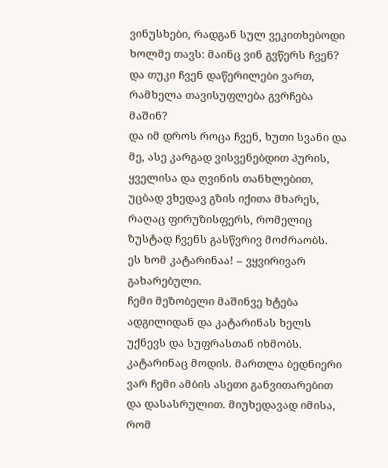ვინუსხები, რადგან სულ ვეკითხებოდი ხოლმე თავს: მაინც ვინ გვწერს ჩვენ? და თუკი ჩვენ დაწერილები ვართ, რამხელა თავისუფლება გვრჩება მაშინ?
და იმ დროს როცა ჩვენ, ხუთი სვანი და მე, ასე კარგად ვისვენებდით პურის, ყველისა და ღვინის თანხლებით, უცბად ვხედავ გზის იქითა მხარეს, რაღაც ფირუზისფერს, რომელიც ზუსტად ჩვენს გასწვრივ მოძრაობს.
ეს ხომ კატარინაა! – ვყვირივარ გახარებული.
ჩემი მეზობელი მაშინვე ხტება ადგილიდან და კატარინას ხელს უქნევს და სუფრასთან იხმობს. კატარინაც მოდის. მართლა ბედნიერი ვარ ჩემი ამბის ასეთი განვითარებით და დასასრულით. მიუხედავად იმისა, რომ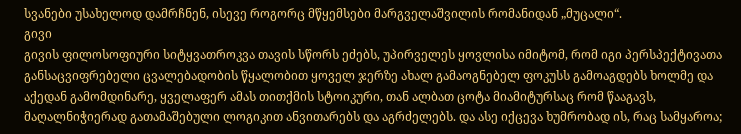სვანები უსახელოდ დამრჩნენ, ისევე როგორც მწყემსები მარგველაშვილის რომანიდან „მუცალი“.
გივი
გივის ფილოსოფიური სიტყვათროკვა თავის სწორს ეძებს, უპირველეს ყოვლისა იმიტომ, რომ იგი პერსპექტივათა განსაცვიფრებელი ცვალებადობის წყალობით ყოველ ჯერზე ახალ გამაოგნებელ ფოკუსს გამოაგდებს ხოლმე და აქედან გამომდინარე, ყველაფერ ამას თითქმის სტოიკური, თან ალბათ ცოტა მიამიტურსაც რომ წააგავს, მაღალნიჭიერად გათამაშებული ლოგიკით ანვითარებს და აგრძელებს. და ასე იქცევა ხუმრობად ის, რაც სამყაროა;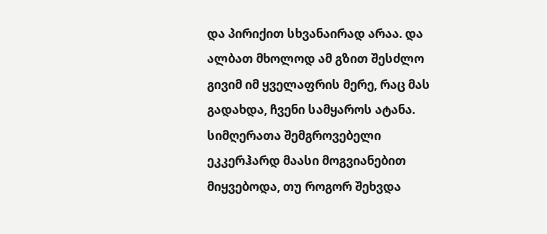და პირიქით სხვანაირად არაა. და ალბათ მხოლოდ ამ გზით შესძლო გივიმ იმ ყველაფრის მერე, რაც მას გადახდა, ჩვენი სამყაროს ატანა.
სიმღერათა შემგროვებელი ეკკერჰარდ მაასი მოგვიანებით მიყვებოდა, თუ როგორ შეხვდა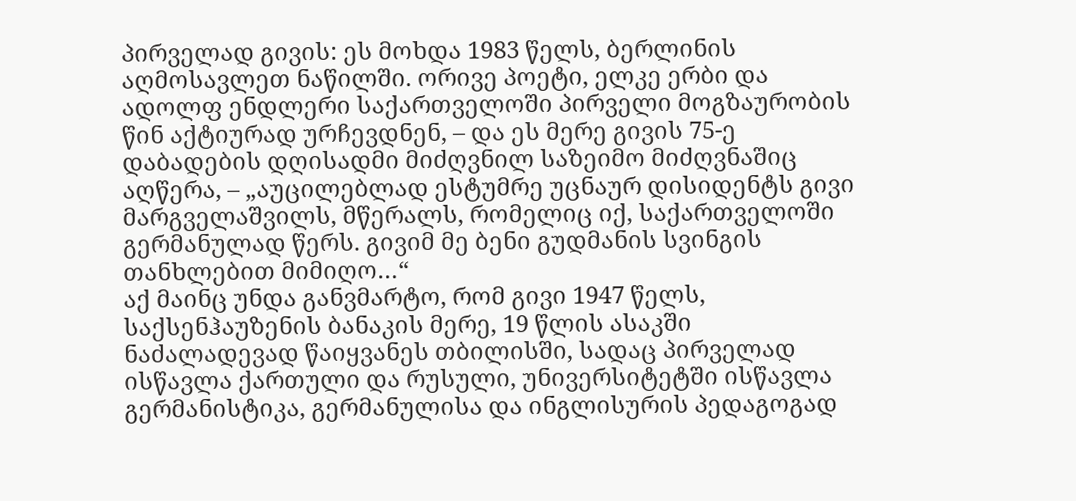პირველად გივის: ეს მოხდა 1983 წელს, ბერლინის აღმოსავლეთ ნაწილში. ორივე პოეტი, ელკე ერბი და ადოლფ ენდლერი საქართველოში პირველი მოგზაურობის წინ აქტიურად ურჩევდნენ, – და ეს მერე გივის 75-ე დაბადების დღისადმი მიძღვნილ საზეიმო მიძღვნაშიც აღწერა, – „აუცილებლად ესტუმრე უცნაურ დისიდენტს გივი მარგველაშვილს, მწერალს, რომელიც იქ, საქართველოში გერმანულად წერს. გივიმ მე ბენი გუდმანის სვინგის თანხლებით მიმიღო…“
აქ მაინც უნდა განვმარტო, რომ გივი 1947 წელს, საქსენჰაუზენის ბანაკის მერე, 19 წლის ასაკში ნაძალადევად წაიყვანეს თბილისში, სადაც პირველად ისწავლა ქართული და რუსული, უნივერსიტეტში ისწავლა გერმანისტიკა, გერმანულისა და ინგლისურის პედაგოგად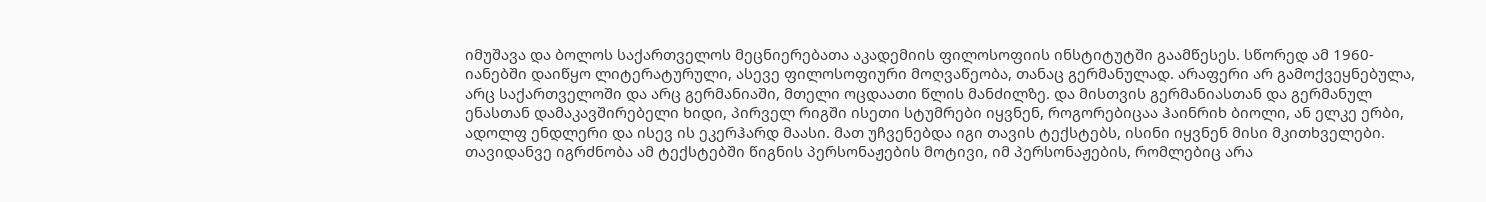იმუშავა და ბოლოს საქართველოს მეცნიერებათა აკადემიის ფილოსოფიის ინსტიტუტში გაამწესეს. სწორედ ამ 1960-იანებში დაიწყო ლიტერატურული, ასევე ფილოსოფიური მოღვაწეობა, თანაც გერმანულად. არაფერი არ გამოქვეყნებულა, არც საქართველოში და არც გერმანიაში, მთელი ოცდაათი წლის მანძილზე. და მისთვის გერმანიასთან და გერმანულ ენასთან დამაკავშირებელი ხიდი, პირველ რიგში ისეთი სტუმრები იყვნენ, როგორებიცაა ჰაინრიხ ბიოლი, ან ელკე ერბი, ადოლფ ენდლერი და ისევ ის ეკერჰარდ მაასი. მათ უჩვენებდა იგი თავის ტექსტებს, ისინი იყვნენ მისი მკითხველები.
თავიდანვე იგრძნობა ამ ტექსტებში წიგნის პერსონაჟების მოტივი, იმ პერსონაჟების, რომლებიც არა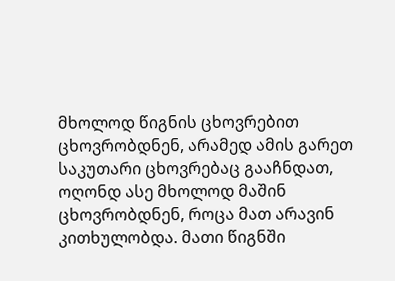მხოლოდ წიგნის ცხოვრებით ცხოვრობდნენ, არამედ ამის გარეთ საკუთარი ცხოვრებაც გააჩნდათ, ოღონდ ასე მხოლოდ მაშინ ცხოვრობდნენ, როცა მათ არავინ კითხულობდა. მათი წიგნში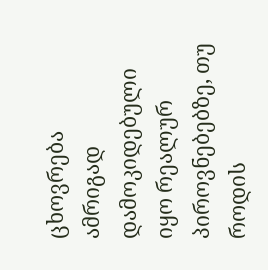ცხოვრება ამრიგად დამოკიდებული იყო რეალურ პიროვნებებზე, თუ როდის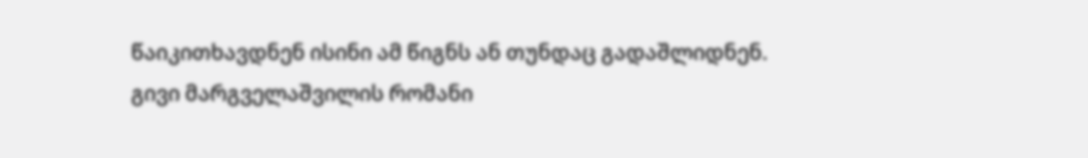წაიკითხავდნენ ისინი ამ წიგნს ან თუნდაც გადაშლიდნენ.
გივი მარგველაშვილის რომანი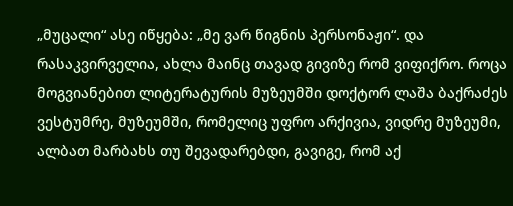„მუცალი“ ასე იწყება: „მე ვარ წიგნის პერსონაჟი“. და რასაკვირველია, ახლა მაინც თავად გივიზე რომ ვიფიქრო. როცა მოგვიანებით ლიტერატურის მუზეუმში დოქტორ ლაშა ბაქრაძეს ვესტუმრე, მუზეუმში, რომელიც უფრო არქივია, ვიდრე მუზეუმი, ალბათ მარბახს თუ შევადარებდი, გავიგე, რომ აქ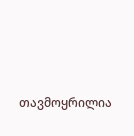თავმოყრილია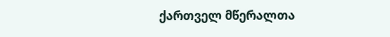ქართველ მწერალთა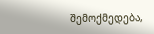შემოქმედება,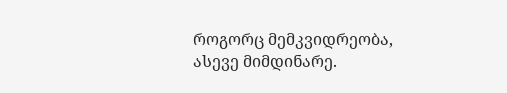როგორც მემკვიდრეობა, ასევე მიმდინარე.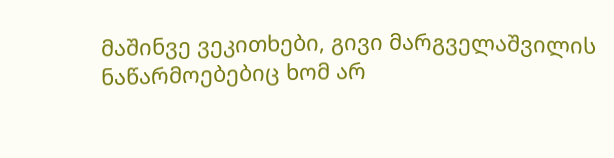მაშინვე ვეკითხები, გივი მარგველაშვილის ნაწარმოებებიც ხომ არ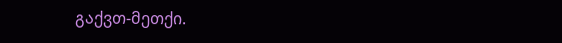გაქვთ-მეთქი.